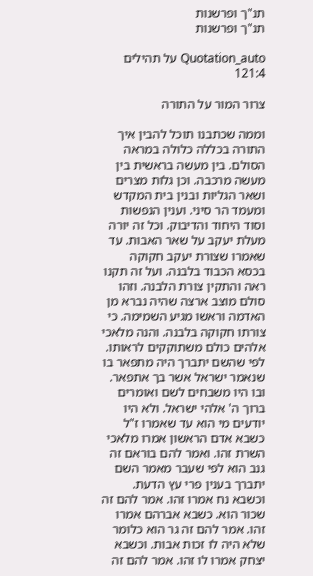תנ"ך ופרשנות
תנ"ך ופרשנות

Quotation_auto על תהילים 121:4

צרור המור על התורה

וממה שכתבנו תוכל להבין איך התורה בכללה כלולה במראה הסולם. בין מעשה בראשית בין מעשה מרכבה. וכן גלות מצרים ושאר הגליות ובנין בית המקדש ומעמד הר סיני. וענין הנפשות וסוד היחוד והדיבוק. וכל זה יורה מעלת יעקב על שאר האבות. עד שאמרו שצורת יעקב חקוקה בכסא הכבוד בלבנה. ועל זה תקנו ראה והתקין צורת הלבנה. וזהו סולם מוצב ארצה שהיה נברא מן האדמה וראשו מגיע השמימה. כי צורתו חקוקה בלבנה. והנה מלאכי אלהים כולם משתוקקים לראותו. לפי שהשם יתברך היה מתפאר בו שנאמר ישראל אשר בך אתפאר. ובו היו משבחים לשם ואומרים ברוך ה' אלהי ישראל. ולא היו יודעים מי הוא עד שאמרו ז"ל כשבא אדם הראשון אמרו מלאכי השרת זהו. ואמר להם בוראם זה גנב הוא לפי שעבר מאמר השם יתברך בענין פרי עץ הדעת. וכשבא נח אמרו זהו. אמר להם זה שכור הוא. כשבא אברהם אמרו זהו. אמר להם זה גר הוא כלומר שלא היה לו זכות אבות. וכשבא יצחק אמרו לו זהו. אמר להם זה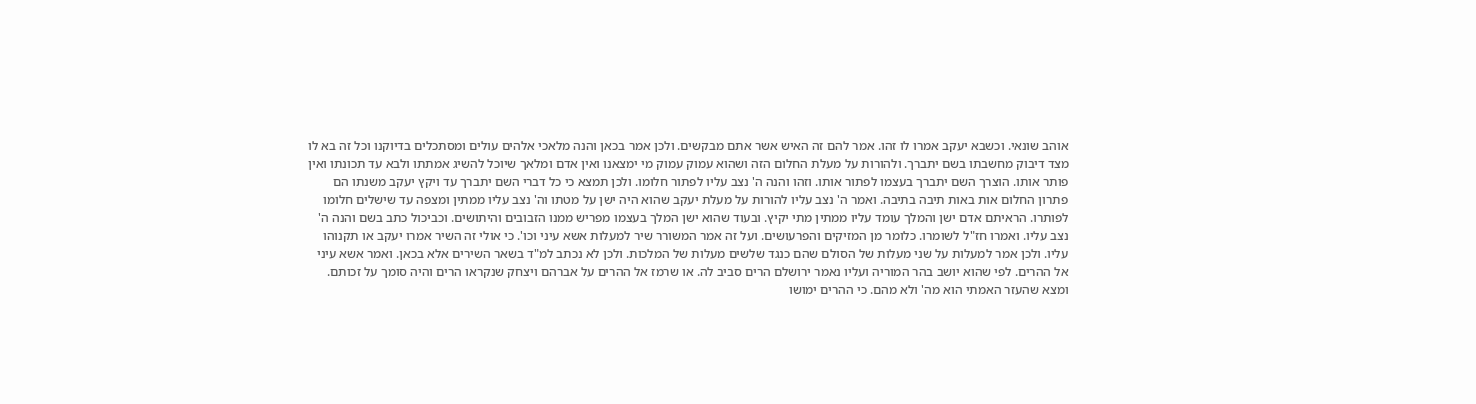אוהב שונאי. וכשבא יעקב אמרו לו זהו. אמר להם זה האיש אשר אתם מבקשים. ולכן אמר בכאן והנה מלאכי אלהים עולים ומסתכלים בדיוקנו וכל זה בא לו מצד דיבוק מחשבתו בשם יתברך. ולהורות על מעלת החלום הזה ושהוא עמוק עמוק מי ימצאנו ואין אדם ומלאך שיוכל להשיג אמתתו ולבא עד תכונתו ואין פותר אותו. הוצרך השם יתברך בעצמו לפתור אותו. וזהו והנה ה' נצב עליו לפתור חלומו. ולכן תמצא כי כל דברי השם יתברך עד ויקץ יעקב משנתו הם פתרון החלום אות באות תיבה בתיבה. ואמר ה' נצב עליו להורות על מעלת יעקב שהוא היה ישן על מטתו וה' נצב עליו ממתין ומצפה עד שישלים חלומו לפותרו. הראיתם אדם ישן והמלך עומד עליו ממתין מתי יקיץ. ובעוד שהוא ישן המלך בעצמו מפריש ממנו הזבובים והיתושים. וכביכול כתב בשם והנה ה' נצב עליו. ואמרו חז"ל לשומרו. כלומר מן המזיקים והפרעושים. ועל זה אמר המשורר שיר למעלות אשא עיני וכו'. כי אולי זה השיר אמרו יעקב או תקנוהו עליו. ולכן אמר למעלות על שני מעלות של הסולם שהם כנגד שלשים מעלות של המלכות. ולכן לא נכתב למ"ד בשאר השירים אלא בכאן. ואמר אשא עיני אל ההרים. לפי שהוא יושב בהר המוריה ועליו נאמר ירושלם הרים סביב לה. או שרמז אל ההרים על אברהם ויצחק שנקראו הרים והיה סומך על זכותם. ומצא שהעזר האמתי הוא מה' ולא מהם. כי ההרים ימושו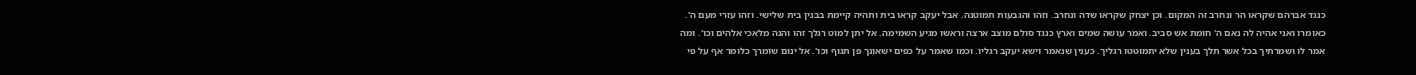כנגד אברהם שקראו הר ונחרב זה המקום. וכן יצחק שקראו שדה ונחרב. וזהו והגבעות תמוטנה. אבל יעקב קראו בית ותהיה קיימת בבנין בית שלישי. וזהו עזרי מעם ה'. כאומרו ואני אהיה לה נאם ה' חומת אש סביב. ואמר עושה שמים וארץ כנגד סולם מוצב ארצה וראשו מגיע השמימה. אל יתן למוט רגלך זהו והנה מלאכי אלהים וכו'. ומה אמר לו ושמרתיך בכל אשר תלך בענין שלא יתמוטטו רגליך. כענין שנאמר וישא יעקב רגליו. וכמו שאמר על כפים ישאונך פן תגוף וכו'. אל ינום שומרך כלומר אף על פי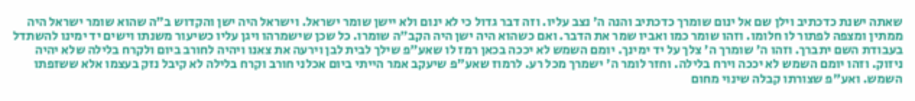שאתה ישנת כדכתיב וילן שם אל ינום שומרך כדכתיב והנה ה' נצב עליו. וזה דבר גדול כי לא ינום ולא יישן שומר ישראל. וישראל היה ישן והקדוש ב"ה שהוא שומר ישראל היה ממתין ומצפה לפתור לו חלומו. וזהו שומר כמו ואביו שמר את הדבר. ואם כשהוא היה ישן היה הקב"ה שומרו. כל שכן שישמרהו ויגן עליו כשיעור משנתו וישים יד ימינו להשתדל בעבודת השם יתברך. וזהו ה' שומרך ה' צלך על יד ימינך. יומם השמש לא יככה בכאן רמז לו שאע"פ שילך לבית לבן וירעה את צאנו ויהיה לחורב ביום ולקרח בלילה שלא יהיה ניזוק. וזהו יומם השמש לא יככה וירח בלילה. וחזר לומר ה' ישמרך מכל רע. לרמוז שאע"פ שיעקב אמר הייתי ביום אכלני חורב וקרח בלילה לא קיבל נזק בעצמו אלא ששזפתו השמש. ואע"פ שצורתו קבלה שינוי מחום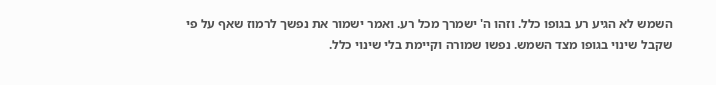השמש לא הגיע רע בגופו כלל. וזהו ה' ישמרך מכל רע. ואמר ישמור את נפשך לרמוז שאף על פי שקבל שינוי בגופו מצד השמש. נפשו שמורה וקיימת בלי שינוי כלל.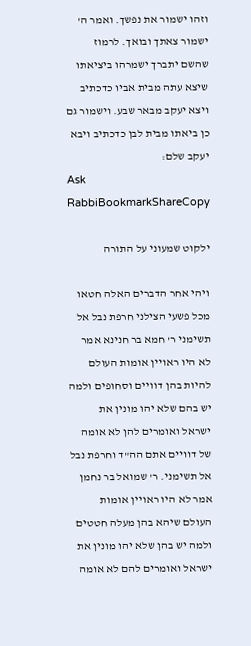וזהו ישמור את נפשך. ואמר ה' ישמור צאתך ובואך. לרמוז שהשם יתברך ישמרהו ביציאתו שיצא עתה מבית אביו כדכתיב ויצא יעקב מבאר שבע. וישמור גם כן ביאתו מבית לבן כדכתיב ויבא יעקב שלם:
Ask RabbiBookmarkShareCopy

ילקוט שמעוני על התורה

ויהי אחר הדברים האלה חטאו מכל פשעי הצילני חרפת נבל אל תשימני ר' חמא בר חנינא אמר לא היו ראויין אומות העולם להיות בהן דוויים וסחופים ולמה יש בהם שלא יהו מונין את ישראל ואומרים להן לא אומה של דוויים אתם הה"ד וחרפת נבל אל תשימני. ר' שמואל בר נחמן אמר לא היו ראויין אומות העולם שיהא בהן מעלה חטטים ולמה יש בהן שלא יהו מונין את ישראל ואומרים להם לא אומה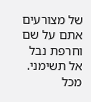של מצורעים אתם על שם וחרפת נבל אל תשימני. מכל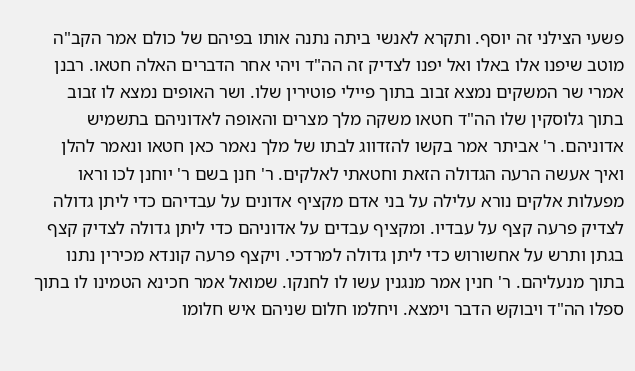פשעי הצילני זה יוסף. ותקרא לאנשי ביתה נתנה אותו בפיהם של כולם אמר הקב"ה מוטב שיפנו אלו באלו ואל יפנו לצדיק זה הה"ד ויהי אחר הדברים האלה חטאו. רבנן אמרי שר המשקים נמצא זבוב בתוך פיילי פוטירין שלו. ושר האופים נמצא לו זבוב בתוך גלוסקין שלו הה"ד חטאו משקה מלך מצרים והאופה לאדוניהם בתשמיש אדוניהם. ר' אביתר אמר בקשו להזדווג לבתו של מלך נאמר כאן חטאו ונאמר להלן ואיך אעשה הרעה הגדולה הזאת וחטאתי לאלקים. ר' חנן בשם ר' יוחנן לכו וראו מפעלות אלקים נורא עלילה על בני אדם מקציף אדונים על עבדיהם כדי ליתן גדולה לצדיק פרעה קצף על עבדיו. ומקציף עבדים על אדוניהם כדי ליתן גדולה לצדיק קצף בגתן ותרש על אחשורוש כדי ליתן גדולה למרדכי. ויקצף פרעה קונדא מכירין נתנו בתוך מנעליהם. ר' חנין אמר מנגנין עשו לו לחנקו. שמואל אמר חכינא הטמינו לו בתוך ספלו הה"ד ויבוקש הדבר וימצא. ויחלמו חלום שניהם איש חלומו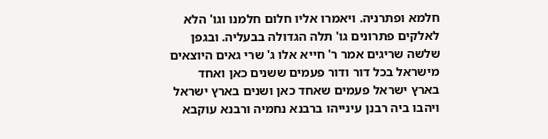חלמא ופתרניה. ויאמרו אליו חלום חלמנו וגו' הלא לאלקים פתרונים גו' תלה הגדולה בבעליה. ובגפן שלשה שריגים אמר ר' חייא אלו ג' שרי גאים היוצאים מישראל בכל דור ודור פעמים ששנים כאן ואחד בארץ ישראל פעמים שאחד כאן ושנים בארץ ישראל ויהבו ביה רבנן עינייהו ברבנא נחמיה ורבנא עוקבא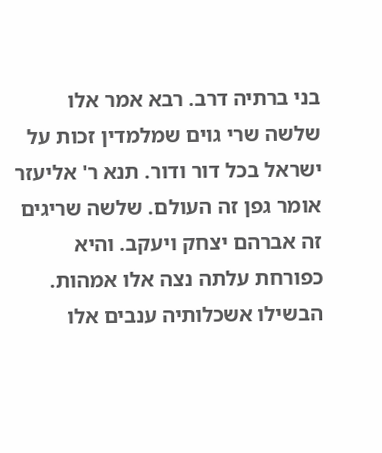בני ברתיה דרב. רבא אמר אלו שלשה שרי גוים שמלמדין זכות על ישראל בכל דור ודור. תנא ר' אליעזר אומר גפן זה העולם. שלשה שריגים זה אברהם יצחק ויעקב. והיא כפורחת עלתה נצה אלו אמהות. הבשילו אשכלותיה ענבים אלו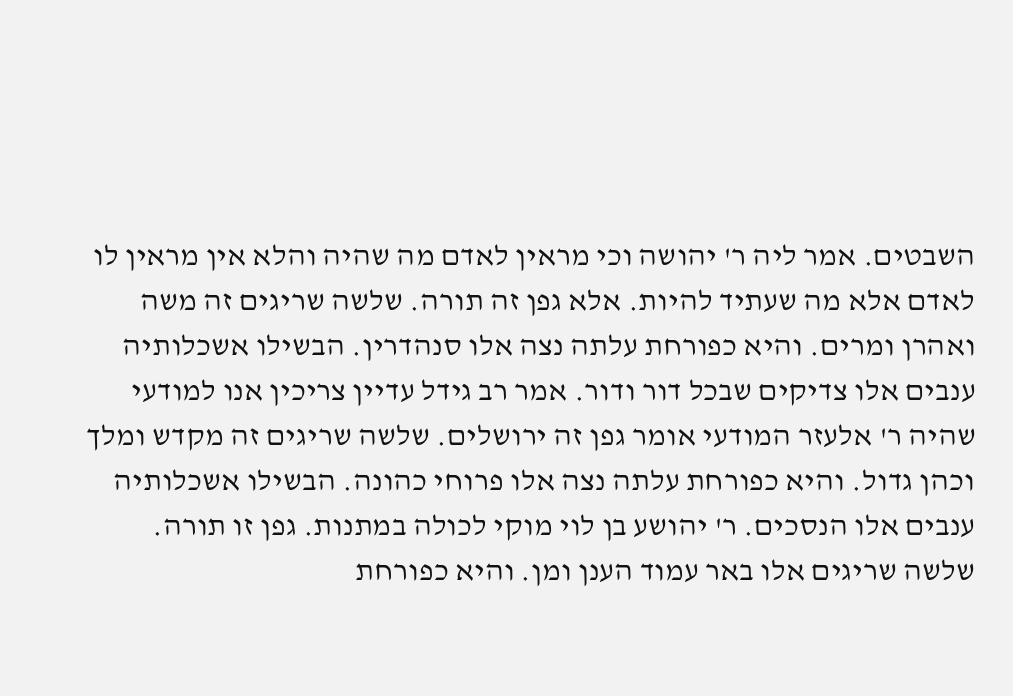השבטים. אמר ליה ר' יהושה וכי מראין לאדם מה שהיה והלא אין מראין לו לאדם אלא מה שעתיד להיות. אלא גפן זה תורה. שלשה שריגים זה משה ואהרן ומרים. והיא כפורחת עלתה נצה אלו סנהדרין. הבשילו אשכלותיה ענבים אלו צדיקים שבכל דור ודור. אמר רב גידל עדיין צריכין אנו למודעי שהיה ר' אלעזר המודעי אומר גפן זה ירושלים. שלשה שריגים זה מקדש ומלך וכהן גדול. והיא כפורחת עלתה נצה אלו פרוחי כהונה. הבשילו אשכלותיה ענבים אלו הנסכים. ר' יהושע בן לוי מוקי לכולה במתנות. גפן זו תורה. שלשה שריגים אלו באר עמוד הענן ומן. והיא כפורחת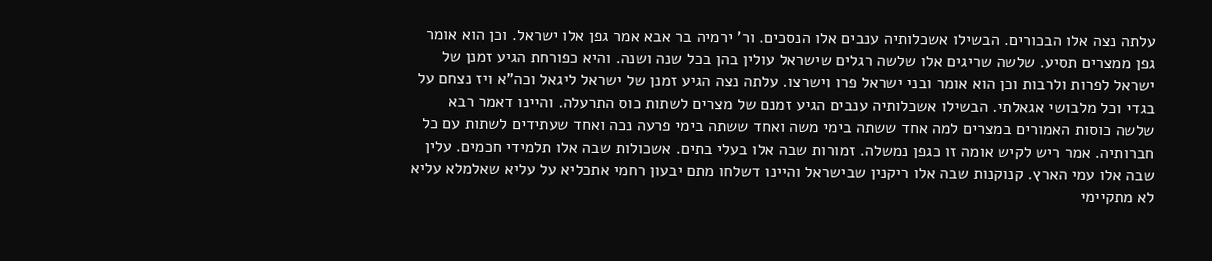עלתה נצה אלו הבכורים. הבשילו אשכלותיה ענבים אלו הנסכים. ור' ירמיה בר אבא אמר גפן אלו ישראל. וכן הוא אומר גפן ממצרים תסיע. שלשה שריגים אלו שלשה רגלים שישראל עולין בהן בכל שנה ושנה. והיא כפורחת הגיע זמנן של ישראל לפרות ולרבות וכן הוא אומר ובני ישראל פרו וישרצו. עלתה נצה הגיע זמנן של ישראל ליגאל וכה"א ויז נצחם על בגדי וכל מלבושי אגאלתי. הבשילו אשכלותיה ענבים הגיע זמנם של מצרים לשתות כוס התרעלה. והיינו דאמר רבא שלשה כוסות האמורים במצרים למה אחד ששתה בימי משה ואחד ששתה בימי פרעה נכה ואחד שעתידים לשתות עם כל חברותיה. אמר ריש לקיש אומה זו כגפן נמשלה. זמורות שבה אלו בעלי בתים. אשכולות שבה אלו תלמידי חכמים. עלין שבה אלו עמי הארץ. קנוקנות שבה אלו ריקנין שבישראל והיינו דשלחו מתם יבעון רחמי אתכליא על עליא שאלמלא עליא לא מתקיימי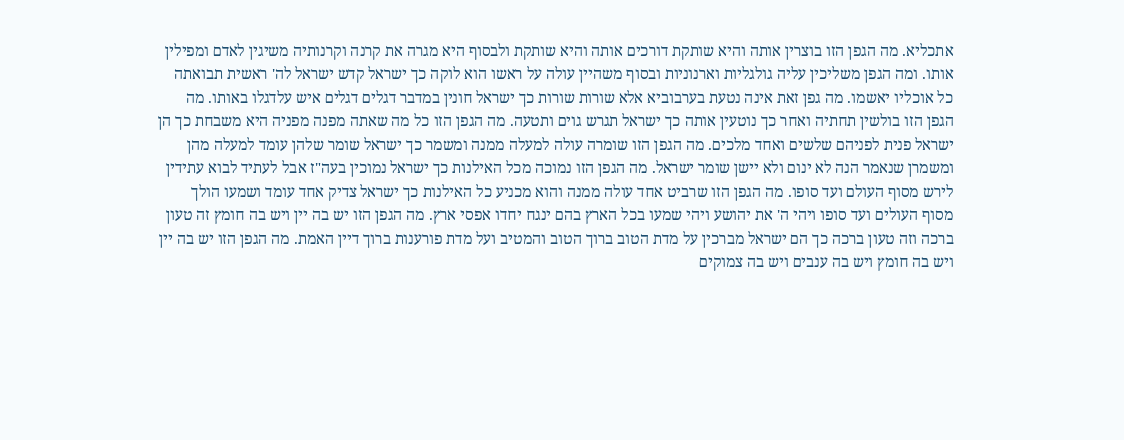אתכליא. מה הגפן הזו בוצרין אותה והיא שותקת דורכים אותה והיא שותקת ולבסוף היא מגרה את קרנה וקרנותיה משיגין לאדם ומפילין אותו. ומה הגפן משליכין עליה גולגליות וארנוניות ובסוף משהיין עולה על ראשו הוא לוקה כך ישראל קדש ישראל לה' ראשית תבואתה כל אוכליו יאשמו. מה גפן זאת אינה נטעת בערבוביא אלא שורות שורות כך ישראל חונין במדבר דגלים דגלים איש עלדגלו באותו. מה הגפן הזו בולשין תחתיה ואחר כך נוטעין אותה כך ישראל תגרש גוים ותטעה. מה הגפן הזו כל מה שאתה מפנה מפניה היא משבחת כך הן ישראל פנית לפניהם שלשים ואחד מלכים. מה הגפן הזו שומרה עולה למעלה ממנה ומשמר כך ישראל שומר שלהן עומד למעלה מהן ומשמרן שנאמר הנה לא ינום ולא יישן שומר ישראל. מה הגפן הזו נמוכה מכל האילנות כך ישראל נמוכין בעה"ז אבל לעתיד לבוא עתידין לירש מסוף העולם ועד סופו. מה הגפן הזו שרביט אחד עולה ממנה והוא מכניע כל האילנות כך ישראל צדיק אחד עומד ושמעו הולך מסוף העולים ועד סופו ויהי ה' את יהושע ויהי שמעו בכל הארץ בהם ינגח יחדו אפסי ארץ. מה הגפן הזו יש בה יין ויש בה חומץ זה טעון ברכה וזה טעון ברכה כך הם ישראל מברכין על מדת הטוב ברוך הטוב והמטיב ועל מדת פורענות ברוך דיין האמת. מה הגפן הזו יש בה יין ויש בה חומץ ויש בה ענבים ויש בה צמוקים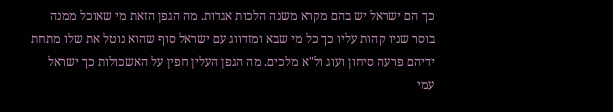כך הם ישראל יש בהם מקרא משנה הלכות אגדות. מה הגפן הזאת מי שאוכל ממנה בוסר שניו קהות עליו כך כל מי שבא ומזדווג עם ישראל סוף שהוא נוטל את שלו מתחת ידיהם פרעה סיחון ועוג ול"א מלכים. מה הגפן העלין חפין על האשכולות כך ישראל עמי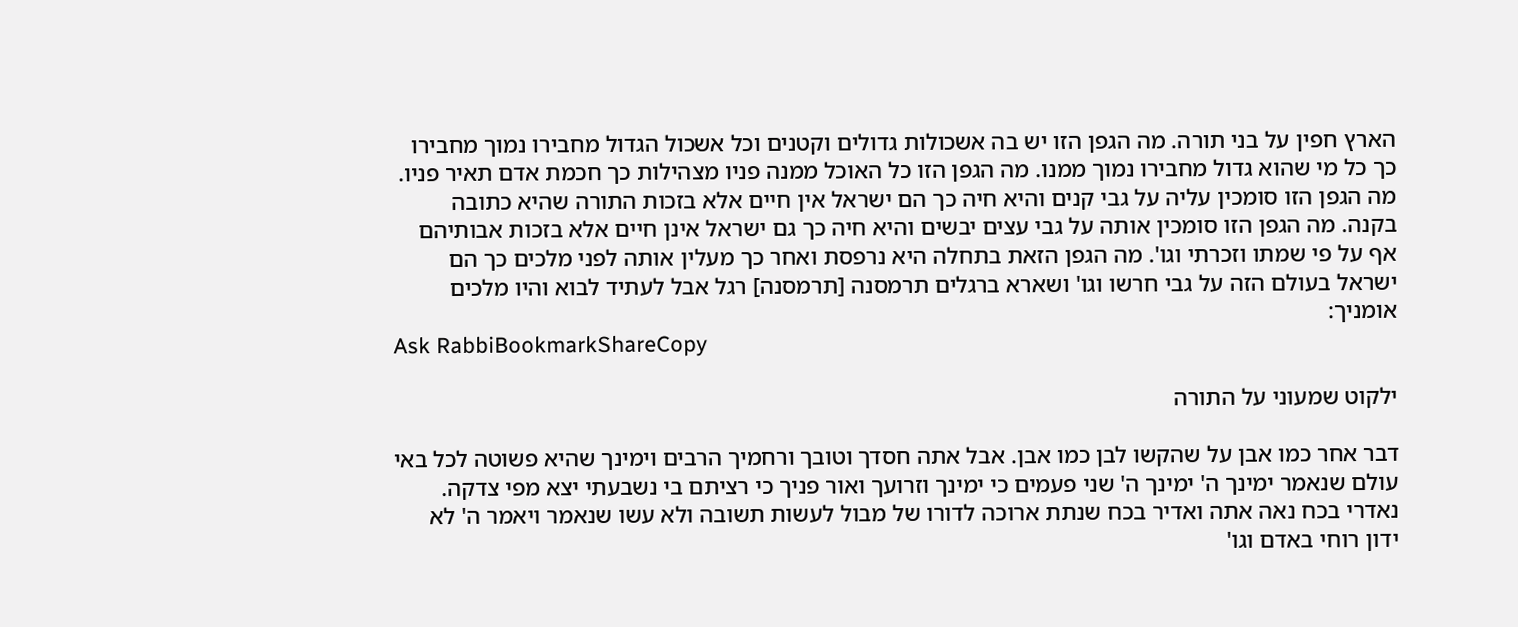הארץ חפין על בני תורה. מה הגפן הזו יש בה אשכולות גדולים וקטנים וכל אשכול הגדול מחבירו נמוך מחבירו כך כל מי שהוא גדול מחבירו נמוך ממנו. מה הגפן הזו כל האוכל ממנה פניו מצהילות כך חכמת אדם תאיר פניו. מה הגפן הזו סומכין עליה על גבי קנים והיא חיה כך הם ישראל אין חיים אלא בזכות התורה שהיא כתובה בקנה. מה הגפן הזו סומכין אותה על גבי עצים יבשים והיא חיה כך גם ישראל אינן חיים אלא בזכות אבותיהם אף על פי שמתו וזכרתי וגו'. מה הגפן הזאת בתחלה היא נרפסת ואחר כך מעלין אותה לפני מלכים כך הם ישראל בעולם הזה על גבי חרשו וגו' ושארא ברגלים תרמסנה [תרמסנה] רגל אבל לעתיד לבוא והיו מלכים אומניך:
Ask RabbiBookmarkShareCopy

ילקוט שמעוני על התורה

דבר אחר כמו אבן על שהקשו לבן כמו אבן. אבל אתה חסדך וטובך ורחמיך הרבים וימינך שהיא פשוטה לכל באי עולם שנאמר ימינך ה' ימינך ה' שני פעמים כי ימינך וזרועך ואור פניך כי רציתם בי נשבעתי יצא מפי צדקה. נאדרי בכח נאה אתה ואדיר בכח שנתת ארוכה לדורו של מבול לעשות תשובה ולא עשו שנאמר ויאמר ה' לא ידון רוחי באדם וגו'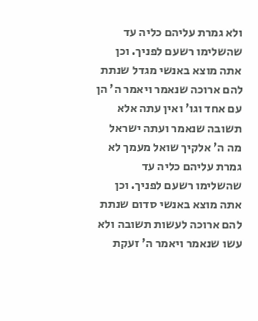ולא גמרת עליהם כליה עד שהשלימו רשעם לפניך. וכן אתה מוצא באנשי מגדל שנתת להם ארוכה שנאמר ויאמר ה' הן עם אחד וגו' ואין עתה אלא תשובה שנאמר ועתה ישראל מה ה' אלקיך שואל מעמך לא גמרת עליהם כליה עד שהשלימו רשעם לפניך. וכן אתה מוצא באנשי סדום שנתת להם ארוכה לעשות תשובה ולא עשו שנאמר ויאמר ה' זעקת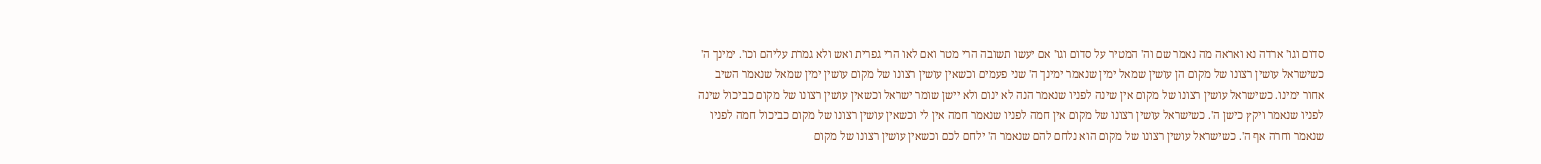סדום וגו' ארדה נא ואראה מה נאמר שם וה' המטיר על סדום וגו' אם יעשו תשובה הרי מטר ואם לאו הרי גפרית ואש ולא גמרת עליהם וכו'. ימינך ה' כשישראל עושין רצונו של מקום הן עושין שמאל ימין שנאמר ימינך ה' שני פעמים וכשאין עושין רצונו של מקום עושין ימין שמאל שנאמר השיב אחור ימינו. כשישראל עושין רצונו של מקום אין שינה לפניו שנאמר הנה לא ינום ולא יישן שומר ישראל וכשאין עושין רצונו של מקום כביכול שינה לפניו שנאמר ויקץ כישן ה'. כשישראל עושין רצונו של מקום אין חמה לפניו שנאמר חמה אין לי וכשאין עושין רצונו של מקום כביכול חמה לפניו שנאמר וחרה אף ה'. כשישראל עושין רצונו של מקום הוא נלחם להם שנאמר ה' ילחם לכם וכשאין עושין רצונו של מקום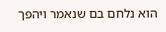הוא נלחם בם שנאמר ויהפך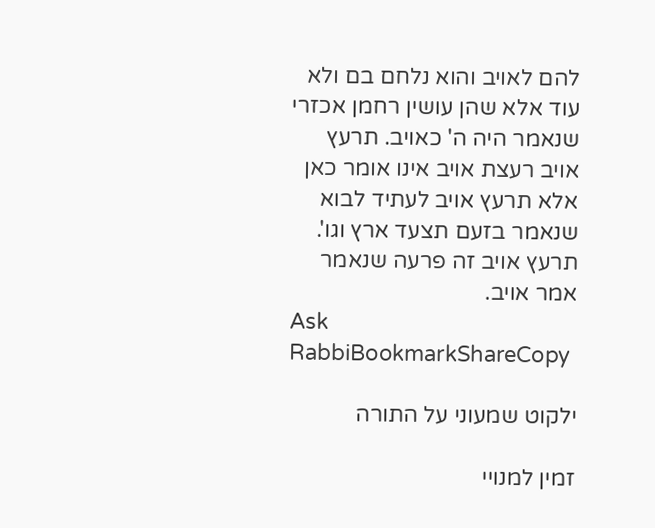להם לאויב והוא נלחם בם ולא עוד אלא שהן עושין רחמן אכזרי שנאמר היה ה' כאויב. תרעץ אויב רעצת אויב אינו אומר כאן אלא תרעץ אויב לעתיד לבוא שנאמר בזעם תצעד ארץ וגו'. תרעץ אויב זה פרעה שנאמר אמר אויב.
Ask RabbiBookmarkShareCopy

ילקוט שמעוני על התורה

זמין למנויי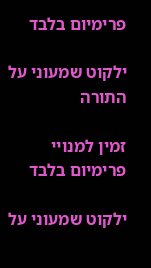פרימיום בלבד

ילקוט שמעוני על התורה

זמין למנויי פרימיום בלבד

ילקוט שמעוני על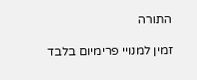התורה

זמין למנויי פרימיום בלבד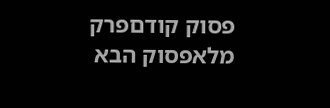פסוק קודםפרק מלאפסוק הבא